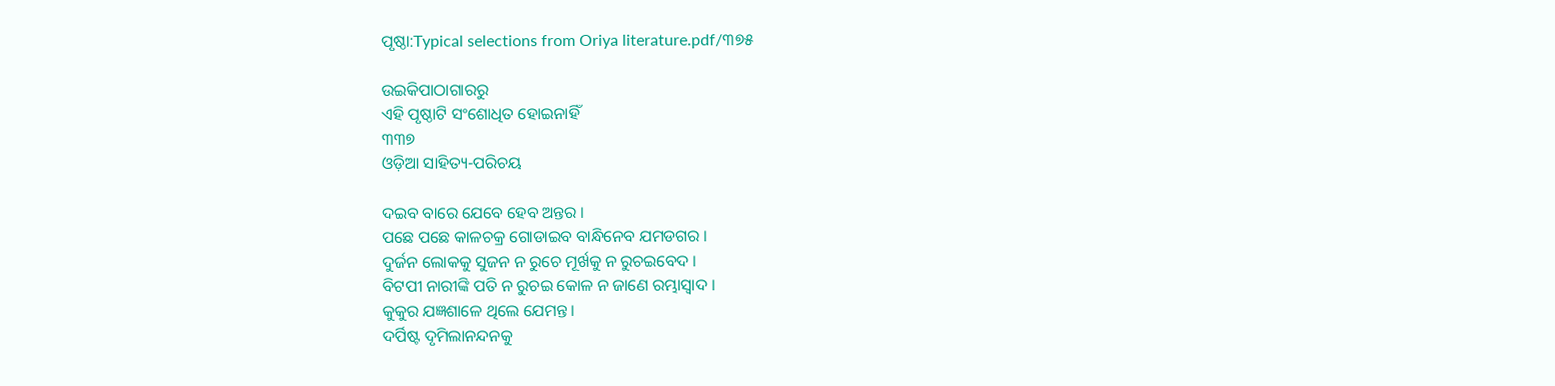ପୃଷ୍ଠା:Typical selections from Oriya literature.pdf/୩୭୫

ଉଇକିପାଠାଗାର‌ରୁ
ଏହି ପୃଷ୍ଠାଟି ସଂଶୋଧିତ ହୋଇନାହିଁ
୩୩୭
ଓଡ଼ିଆ ସାହିତ୍ୟ-ପରିଚୟ

ଦଇବ ବାରେ ଯେବେ ହେବ ଅନ୍ତର ।
ପଛେ ପଛେ କାଳଚକ୍ର ଗୋଡାଇବ ବାନ୍ଧିନେବ ଯମଡଗର ।
ଦୁର୍ଜନ ଲୋକକୁ ସୁଜନ ନ ରୁଚେ ମୂର୍ଖକୁ ନ ରୁଚଇବେଦ ।
ବିଟପୀ ନାରୀଙ୍କି ପତି ନ ରୁଚଇ କୋଳ ନ ଜାଣେ ରମ୍ଭାସ୍ୱାଦ ।
କୁକୁର ଯଜ୍ଞଶାଳେ ଥିଲେ ଯେମନ୍ତ ।
ଦର୍ପିଷ୍ଟ ଦୃମିଲାନନ୍ଦନକୁ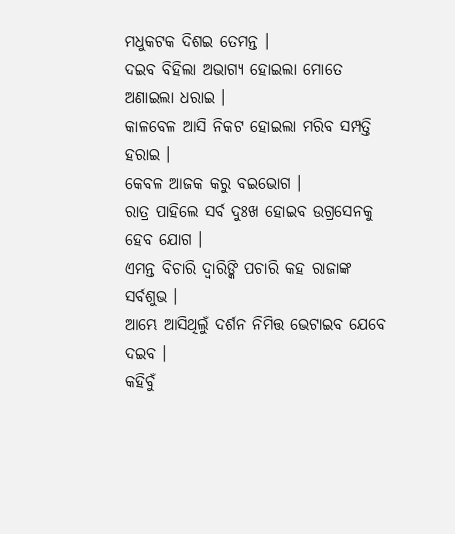ମଧୁକଟକ ଦିଶଇ ତେମନ୍ତ ।
ଦଇବ ବିହିଲା ଅଭାଗ୍ୟ ହୋଇଲା ମୋତେ ଅଣାଇଲା ଧରାଇ ।
କାଳବେଳ ଆସି ନିକଟ ହୋଇଲା ମରିବ ସମ୍ପତ୍ତି ହରାଇ ।
କେବଳ ଆଜକ କରୁ ବଇଭୋଗ ।
ରାତ୍ର ପାହିଲେ ସର୍ବ ଦୁଃଖ ହୋଇବ ଉଗ୍ରସେନକୁ ହେବ ଯୋଗ ।
ଏମନ୍ତ ବିଚାରି ଦ୍ୱାରିଙ୍କି ପଚାରି କହ ରାଜାଙ୍କ ସର୍ବଶୁଭ ।
ଆମ୍ଭେ ଆସିଥିଲୁଁ ଦର୍ଶନ ନିମିତ୍ତ ଭେଟାଇବ ଯେବେ ଦଇବ ।
କହିବୁଁ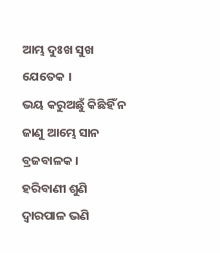ଆମ୍ଭ ଦୁଃଖ ସୁଖ ଯେତେକ ।
ଭୟ କରୁଅଛୁଁ କିଛିହିଁ ନ ଜାଣୁ ଆମ୍ଭେ ସାନ ବ୍ରଜବାଳକ ।
ହରିବାଣୀ ଶୁଣି ଦ୍ୱାରପାଳ ଭଣି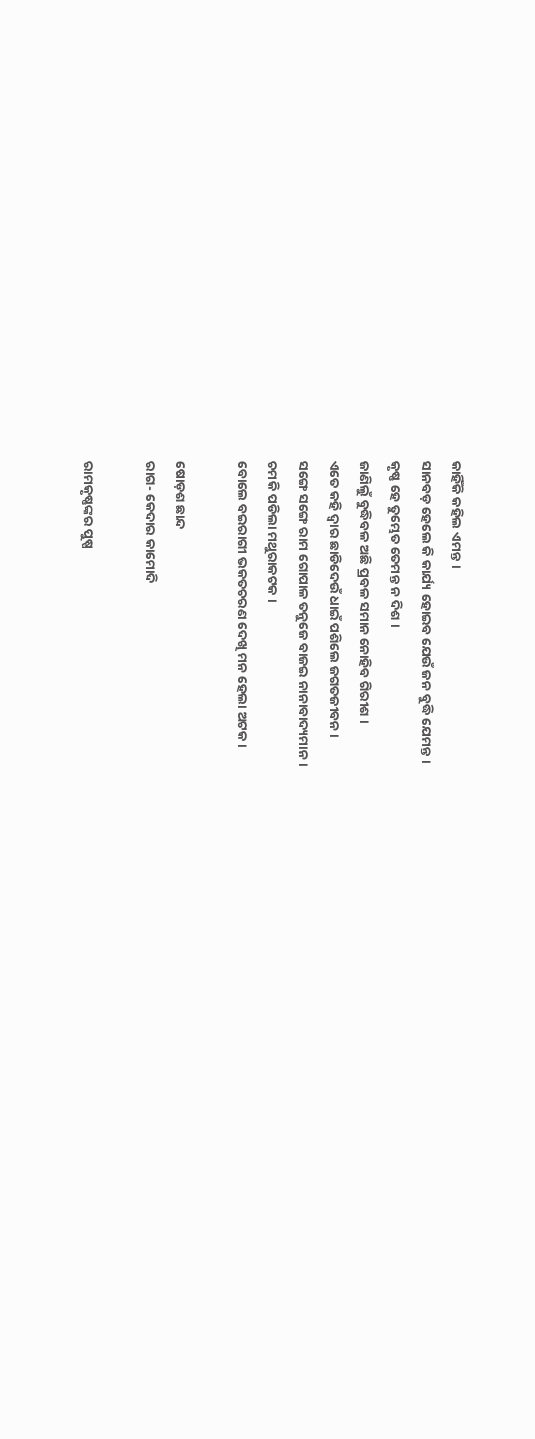କାହିଁକି କହିଲ ଏମନ୍ତ ।
ସାନବଡ଼ ହେଲେ କି କାର୍ଯ୍ୟ ହୋଇବ ଯେଉଁ ଜନ ବୁଦ୍ଧି ଯେମନ୍ତ ।
କୃଷ୍ଣ ହେ ତୁମ୍ଭେତ ତେମନ୍ତ ନ ଦିଶ ।
ଜାଣିଲୁଁ ବୁଦ୍ଧିବଳ ଅଛି ପ୍ରବଳ ସମାନ ନୋହିବ ଗିରୀଶ ।
ଏତେ କହି ଦ୍ୱାର ଛାଡିଦେଉଁ ଧାଇଁ ପଶିଲେ ଜଗତଜୀବନ ।
ସଙ୍ଗେ ସଙ୍ଗେ ରାମ ଗୋପାଳ ତନୁଜେ ବାଜଇ ନାନାବାଦ୍ୟମାନ ।
ଚମକି ପଡିଲା ମଥୁରାକଟକ ।
ବୋଲେ ବଇରାଗୀ ଭକତଚରଣ ଦେଖି ମନ ହେଲା ଅଟକ ।

ଷୋଡ଼ଶ ଛାନ୍ଦ
ରାଗ- କେଦାର କାମୋଦି

ରାମକୃଷ୍ଣଙ୍କର ପୁଷ୍ପ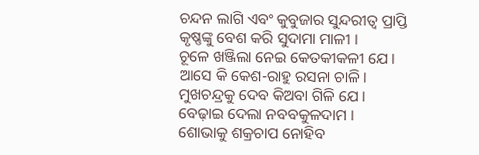ଚନ୍ଦନ ଲାଗି ଏବଂ କୁବୁଜାର ସୁନ୍ଦରୀତ୍ୱ ପ୍ରାପ୍ତି
କୃଷ୍ଣଙ୍କୁ ବେଶ କରି ସୁଦାମା ମାଳୀ ।
ଚୂଳେ ଖଞ୍ଜିଲା ନେଇ କେତକୀକଳୀ ଯେ ।
ଆସେ କି କେଶ-ରାହୁ ରସନା ଚାଳି ।
ମୁଖଚନ୍ଦ୍ରକୁ ଦେବ କିଅବା ଗିଳି ଯେ ।
ବେଢ଼ାଇ ଦେଲା ନବବକୁଳଦାମ ।
ଶୋଭାକୁ ଶକ୍ରଚାପ ନୋହିବ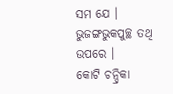ସମ ଯେ ।
ଭୁଜଙ୍ଗଭୁକପୁଚ୍ଛ ତ‌ଥି ଉପରେ ।
କୋଟି ଚନ୍ଦ୍ରିକା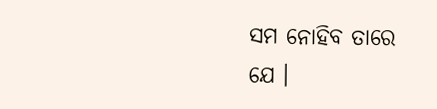ସମ ନୋହିବ ତାରେ ଯେ ।